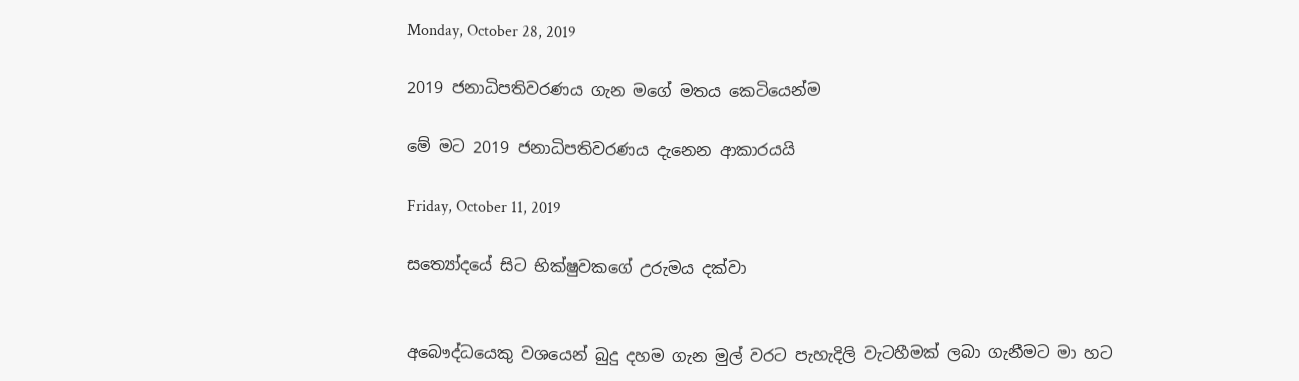Monday, October 28, 2019

2019 ජනාධිපතිවරණය ගැන මගේ මතය කෙටියෙන්ම

මේ මට 2019 ජනාධිපතිවරණය දැනෙන ආකාරයයි

Friday, October 11, 2019

සත්‍යෝදයේ සිට භික්ෂුවකගේ උරුමය දක්වා


අබෞද්ධයෙකු වශයෙන් බුදු දහම ගැන මුල් වරට පැහැදිලි වැටහීමක් ලබා ගැනීමට මා හට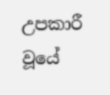උපකාරී වූයේ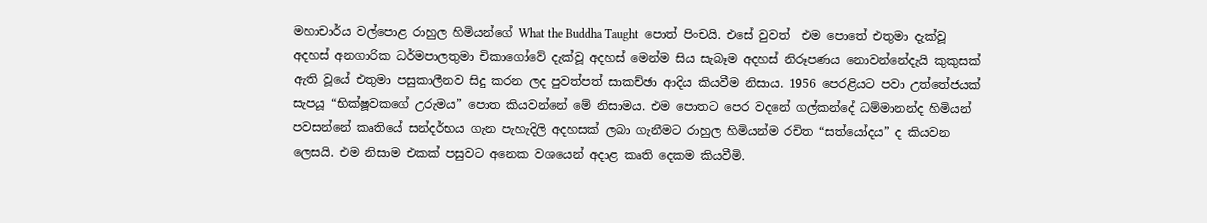මහාචාර්ය වල්පොළ රාහුල හිමියන්ගේ What the Buddha Taught  පොත් පිංචයි. එසේ වුවත්  එම පොතේ එතුමා දැක්වූ අදහස් අනගාරික ධර්මපාලතුමා චිකාගෝවේ දැක්වූ අදහස් මෙන්ම සිය සැබෑම අදහස් නිරූපණය නොවන්නේදැයි කුකුසක් ඇති වූයේ එතුමා පසුකාලීනව සිදු කරන ලද පුවත්පත් සාකච්ඡා ආදිය කියවීම නිසාය. 1956 පෙරළියට පවා උත්තේජයක් සැපයූ “භික්ෂූවකගේ උරුමය” පොත කියවන්නේ මේ නිසාමය. එම පොතට පෙර වදනේ ගල්කන්දේ ධම්මානන්ද හිමියන් පවසන්නේ කෘතියේ සන්දර්භය ගැන පැහැදිලි අදහසක් ලබා ගැනීමට රාහුල හිමියන්ම රචිත “සත්යෝදය” ද කියවන ලෙසයි. එම නිසාම එකක් පසුවට අනෙක වශයෙන් අදාළ කෘති දෙකම කියවීමි.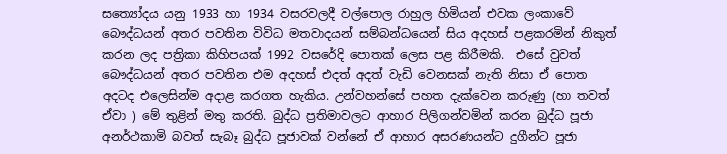සත්‍යෝදය යනු 1933 හා 1934 වසරවලදී වල්පොල රාහුල හිමියන් එවක ලංකාවේ බෞද්ධයන් අතර පවතින විවිධ මතවාදයන් සම්බන්ධයෙන් සිය අදහස් පළකරමින් නිකුත් කරන ලද පත්‍රිකා කිහිපයක් 1992 වසරේදි පොතක් ලෙස පළ කිරීමකි.  එසේ වුවත් බෞද්ධයන් අතර පවතින එම අදහස් එදත් අදත් වැඩි වෙනසක් නැති නිසා ඒ පොත අදටද එලෙසින්ම අදාළ කරගත හැකිය. උන්වහන්සේ පහත දැක්වෙන කරුණු (හා තවත් ඒවා ) මේ තුළින් මතු කරති. බුද්ධ ප්‍රතිමාවලට ආහාර පිලිගන්වමින් කරන බුද්ධ පූජා අනර්ථකාමි බවත් සැබෑ බුද්ධ පූජාවක් වන්නේ ඒ ආහාර අසරණයන්ට දුගීන්ට පූජා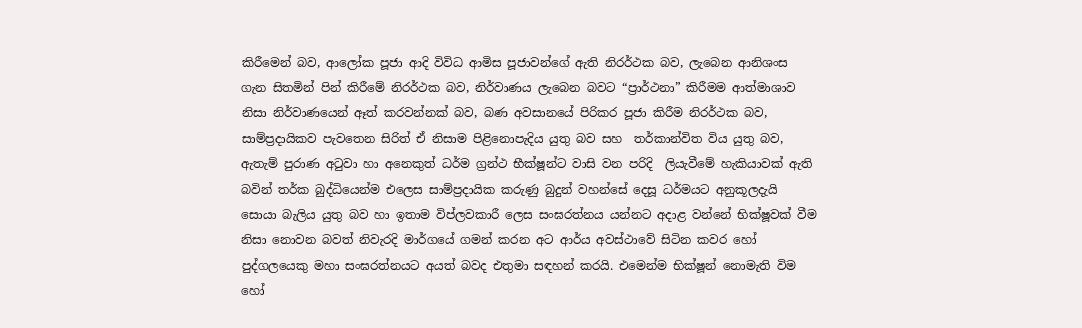කිරීමෙන් බව, ආලෝක පූජා ආදි විවිධ ආමිස පූජාවන්ගේ ඇති නිරර්ථක බව, ලැබෙන ආනිශංස ගැන සිතමින් පින් කිරීමේ නිරර්ථක බව, නිර්වාණය ලැබෙන බවට “ප්‍රාර්ථනා” කිරීමම ආත්මාශාව නිසා නිර්වාණයෙන් ඈත් කරවන්නක් බව, බණ අවසානයේ පිරිකර පූජා කිරීම නිරර්ථක බව, සාම්ප්‍රදායිකව පැවතෙන සිරිත් ඒ නිසාම පිළිනොපැදිය යුතු බව සහ  තර්කාන්විත විය යුතු බව, ඇතැම් පුරාණ අටුවා හා අනෙකුත් ධර්ම ග්‍රන්ථ භීක්ෂූන්ට වාසි වන පරිදි  ලියැවීමේ හැකියාවක් ඇති බවින් තර්ක බුද්ධියෙන්ම එලෙස සාම්ප්‍රදායික කරුණු බුදුන් වහන්සේ දෙසූ ධර්මයට අනුකූලදැයි සොයා බැලිය යුතු බව හා ඉතාම විප්ලවකාරී ලෙස සංඝරත්නය යන්නට අදාළ වන්නේ භික්ෂූවක් වීම නිසා නොවන බවත් නිවැරදි මාර්ගයේ ගමන් කරන අට ආර්ය අවස්ථාවේ සිටින කවර හෝ පුද්ගලයෙකු මහා සංඝරත්නයට අයත් බවද එතුමා සඳහන් කරයි. එමෙන්ම භික්ෂූන් නොමැති විම හෝ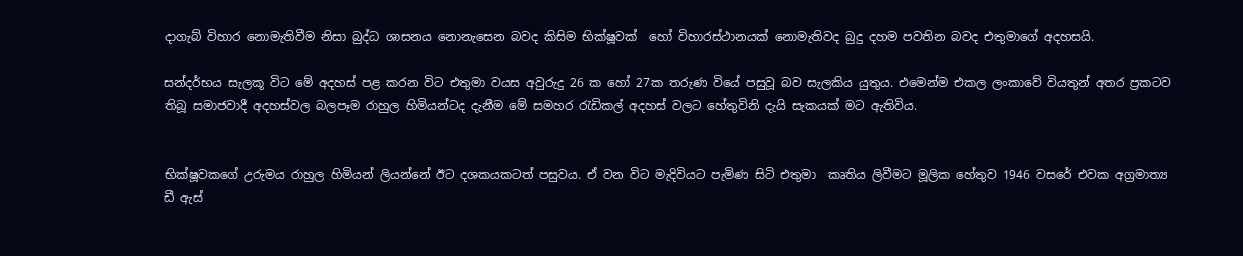දාගැබ් විහාර නොමැතිවීම නිසා බුද්ධ ශාසනය නොනැසෙන බවද කිසිම භික්ෂූවක්  හෝ විහාරස්ථානයක් නොමැතිවද බුදු දහම පවතින බවද එතුමාගේ අදහසයි.

සන්දර්භය සැලකූ විට මේ අදහස් පළ කරන විට එතුමා වයස අවුරුදු 26 ක හෝ 27ක තරුණ වියේ පසුවූ බව සැලකිය යුතුය. එමෙන්ම එකල ලංකාවේ වියතුන් අතර ප්‍රකටව තිබූ සමාජවාදී අදහස්වල බලපෑම රාහුල හිමියන්ටද දැනීම මේ සමහර රැඩිකල් අදහස් වලට හේතුවිනි දැයි සැකයක් මට ඇතිවිය.


භික්ෂූවකගේ උරුමය රාහුල හිමියන් ලියන්නේ ඊට දශකයකටත් පසුවය. ඒ වන විට මැදිවියට පැමිණ සිටි එතුමා  කෘතිය ලිවීමට මූලික හේතුව 1946 වසරේ එවක අග්‍රමාත්‍ය ඩී ඇස්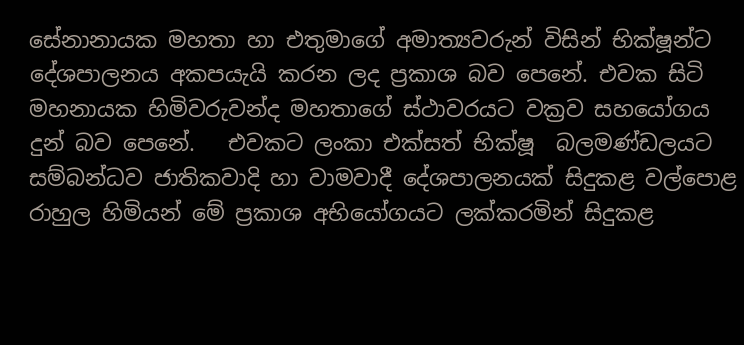සේනානායක මහතා හා එතුමාගේ අමාත්‍යවරුන් විසින් භික්ෂූන්ට දේශපාලනය අකපයැයි කරන ලද ප්‍රකාශ බව පෙනේ. එවක සිටි මහනායක හිමිවරුවන්ද මහතාගේ ස්ථාවරයට වක්‍රව සහයෝගය දුන් බව පෙනේ.   එවකට ලංකා එක්සත් භික්ෂූ  බලමණ්ඩලයට සම්බන්ධව ජාතිකවාදි හා වාමවාදී දේශපාලනයක් සිදුකළ වල්පොළ රාහුල හිමියන් මේ ප්‍රකාශ අභියෝගයට ලක්කරමින් සිදුකළ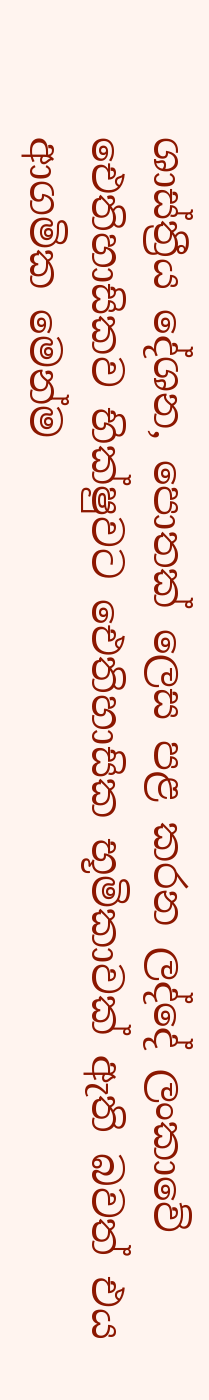ශාස්ත්‍රීය දේශන, පොතක් ලෙස පළ කරන ලද්දේ ලංකාවේ ඓතිහාසිකව භික්ෂුවට ඓතිහාසික භූමිකාවක් ඇති බවත් එය ආගමික මෙන්ම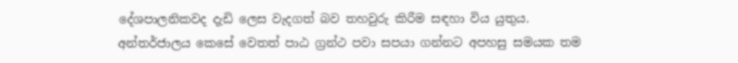දේශපාලනිකවද දැඩි ලෙස වැදගත් බව තහවුරු කිරීම සඳහා විය යුතුය. අන්තර්ජාලය කෙසේ වෙතත් පාඨ ග්‍රන්ථ පවා සපයා ගන්නට අපහසු සමයක තම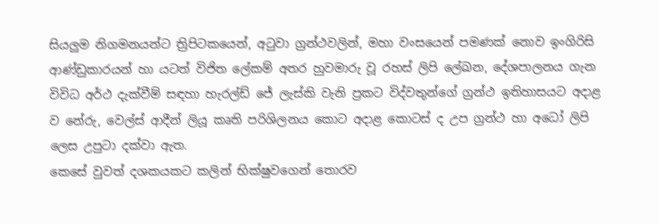සියලුම නිගමනයන්ට ත්‍රිපිටකයෙන්, අටුවා ග්‍රන්ථවලින්, මහා වංසයෙන් පමණක් නොව ඉංගිරිසි ආණ්ඩුකාරයන් හා යටත් විජිත ලේකම් අතර හුවමාරු වූ රහස් ලිපි ලේඛන, දේශපාලනය ගැන විවිධ අර්ථ දැක්වීම් සඳහා හැරල්ඩ් ජේ ලැස්කි වැනි ප්‍රකට විද්වතුන්ගේ ග්‍රන්ථ ඉතිහාසයට අදාළ ව නේරු, වෙල්ස් ආදීන් ලියූ කෘති පරිශිලනය කොට අදාළ කොටස් ද උප ග්‍රන්ථ හා අධෝ ලිපි ලෙස උපුටා දක්වා ඇත.
කෙසේ වුවත් දශකයකට කලින් භික්ෂුවගෙන් තොරව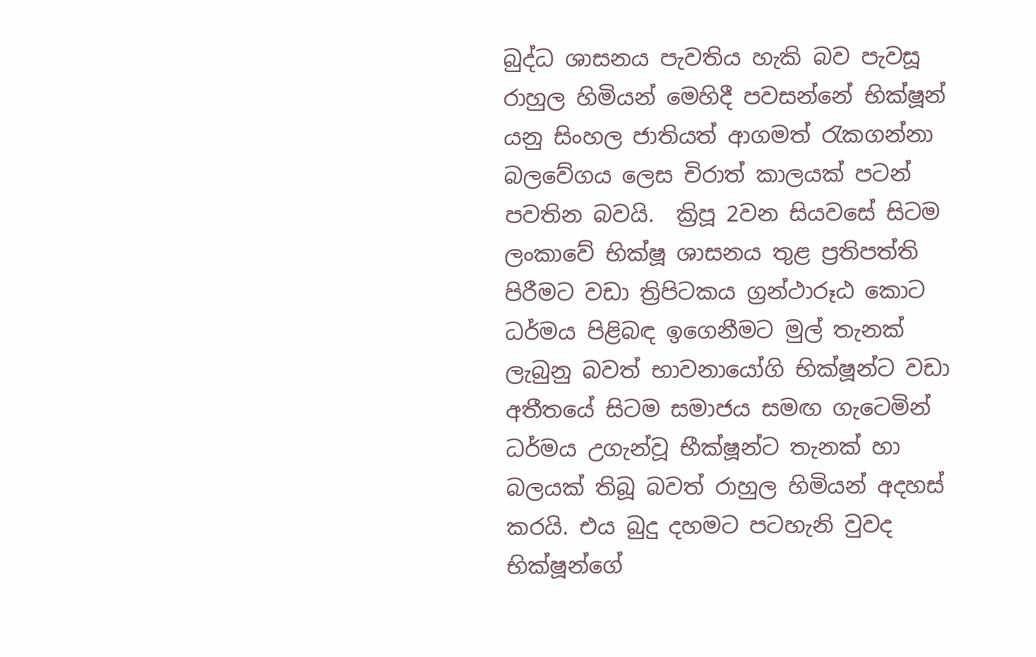බුද්ධ ශාසනය පැවතිය හැකි බව පැවසූ රාහුල හිමියන් මෙහිදී පවසන්නේ භික්ෂූන් යනු සිංහල ජාතියත් ආගමත් රැකගන්නා බලවේගය ලෙස චිරාත් කාලයක් පටන් පවතින බවයි.  ක්‍රිපූ 2වන සියවසේ සිටම ලංකාවේ භික්ෂූ ශාසනය තුළ ප්‍රතිපත්ති පිරීමට වඩා ත්‍රිපිටකය ග්‍රන්ථාරූඨ කොට ධර්මය පිළිබඳ ඉගෙනීමට මුල් තැනක් ලැබුනු බවත් භාවනායෝගි භික්ෂූන්ට වඩා අතීතයේ සිටම සමාජය සමඟ ගැටෙමින් ධර්මය උගැන්වූ භීක්ෂූන්ට තැනක් හා බලයක් තිබූ බවත් රාහුල හිමියන් අදහස් කරයි. එය බුදු දහමට පටහැනි වුවද භික්ෂූන්ගේ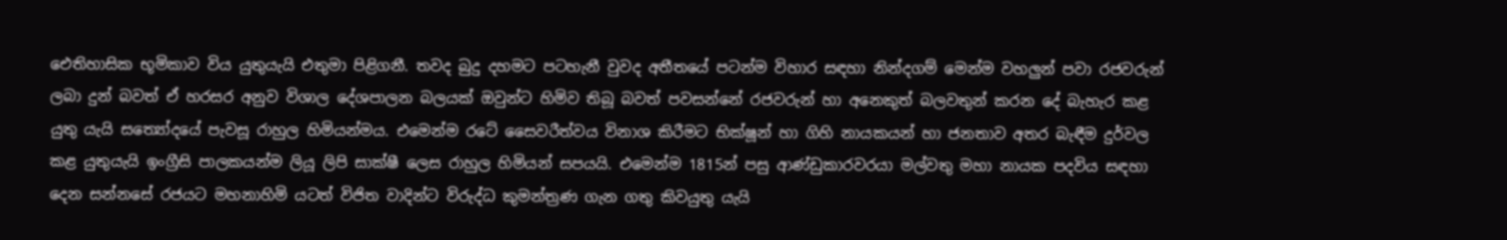ඓතිහාසික භූමිකාව විය යුතුයැයි එතුමා පිළිගනී. තවද බුදු දහමට පටහැනී වුවද අතීතයේ පටන්ම විහාර සඳහා නින්දගම් මෙන්ම වහලුන් පවා රජවරුන් ලබා දුන් බවත් ඒ හරසර අනුව විශාල දේශපාලන බලයක් ඔවුන්ට හිමිව තිබූ බවත් පවසන්නේ රජවරුන් හා අනෙකුත් බලවතුන් කරන දේ බැහැර කළ යුතු යැයි සත්‍යෝදයේ පැවසූ රාහුල හිමියන්මය. එමෙන්ම රටේ සෛවරීත්වය විනාශ කිරීමට භික්ෂූන් හා ගිහි නායකයන් හා ජනතාව අතර බැඳීම දුර්වල කළ යුතුයැයි ඉංග්‍රීසි පාලකයන්ම ලියූ ලිපි සාක්ෂී ලෙස රාහුල හිමියන් සපයයි. එමෙන්ම 1815න් පසු ආණ්ඩුකාරවරයා මල්වතු මහා නායක පදවිය සඳහා දෙන සන්නසේ රජයට මහනාහිමි යටත් විජිත වාදින්ට විරුද්ධ කුමන්ත්‍රණ ගැන ගතු කිවයුතු යැයි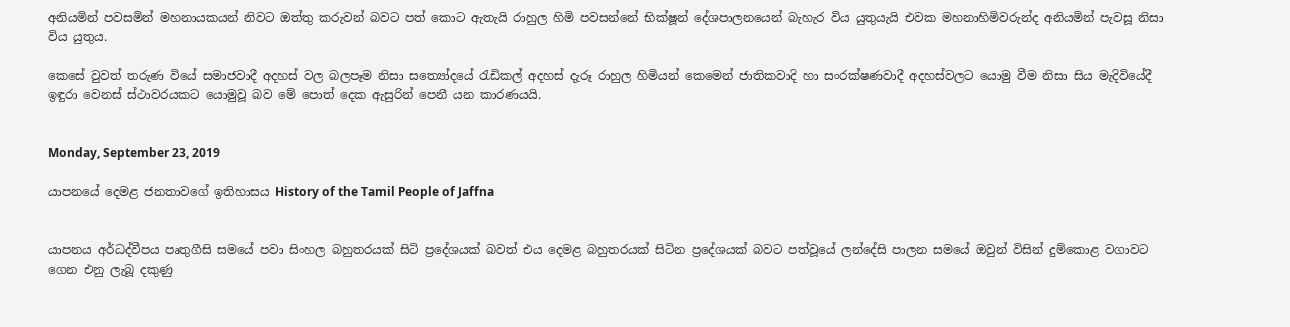අනියමින් පවසමින් මහනායකයන් නිවට ඔත්තු කරුවන් බවට පත් කොට ඇතැයි රාහුල හිමි පවසන්නේ භික්ෂූන් දේශපාලනයෙන් බැහැර විය යුතුයැයි එවක මහනාහිමිවරුන්ද අනියමින් පැවසූ නිසා විය යුතුය.

කෙසේ වුවත් තරුණ වි‍යේ සමාජවාදී අදහස් වල බලපෑම නිසා ස‍ත්‍යෝදයේ රැඩිකල් අදහස් දැරූ රාහුල හිමියන් කෙමෙන් ජාතිකවාදි හා සංරක්ෂණවාදී අදහස්වලට යොමු වීම නිසා සිය මැදිවියේදී ඉඳුරා වෙනස් ස්ථාවරයකට යොමුවූ බව මේ පොත් දෙක ඇසුරින් පෙනී යන කාරණයයි.


Monday, September 23, 2019

යාපනයේ දෙමළ ජනතාවගේ ඉතිහාසය History of the Tamil People of Jaffna


යාපනය අර්ධද්වීපය පෘතුගීසි සමයේ පවා සිංහල බහුතරයක් සිටි ප්‍රදේශයක් බවත් එය දෙමළ බහුතරයක් සිටින ප්‍රදේශයක් බවට පත්වූයේ ලන්දේසි පාලන සමයේ ඔවුන් විසින් දුම්කොළ වගාවට ගෙන එනු ලැබූ දකුණු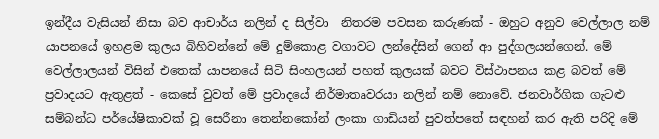ඉන්දීය වැසියන් නිසා බව ආචාර්ය නලින් ද සිල්වා  නිතරම පවසන කරුණක් - ඔහුට අනුව වෙල්ලාල නම් යාපනයේ ඉහළම කුලය බිහිවන්නේ මේ දුම්කොළ වගාවට ලන්දේසින් ගෙන් ආ පුද්ගලයන්ගෙන්. මේ වෙල්ලාලයන් විසින් එ‍තෙක් යාපනයේ සිටි සිංහලයන් පහත් කුලයක් බවට විස්ථාපනය කළ බවත් මේ ප්‍රවාදයට ඇතුළත් - කෙසේ වුවත් මේ ප්‍රවාද‍යේ නිර්මාතෘවරයා නලින් නම් නොවේ. ජනවාර්ගික ගැටළු සම්බන්ධ පර්යේෂිකාවක් වූ සෙරීනා තෙන්නකෝන් ලංකා ගාඩියන් පුවත්පතේ සඳහන් කර ඇති පරිදි මේ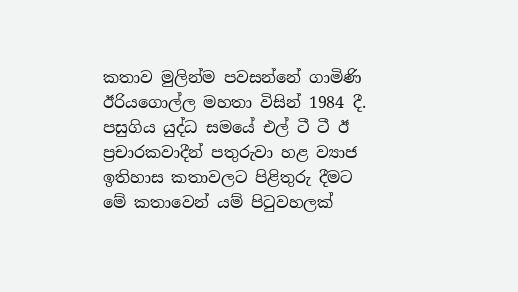කතාව මුලින්ම පවසන්නේ ගාමිණි ඊරියගොල්ල මහතා විසින් 1984 දී. පසුගිය යුද්ධ සමයේ එල් ටී ටී ඊ ප්‍රචාරකවාදීන් පතුරුවා හළ ව්‍යාජ ඉතිහාස කතාවලට පිළිතුරු දීමට මේ කතාවෙන් යම් පිටුවහලක්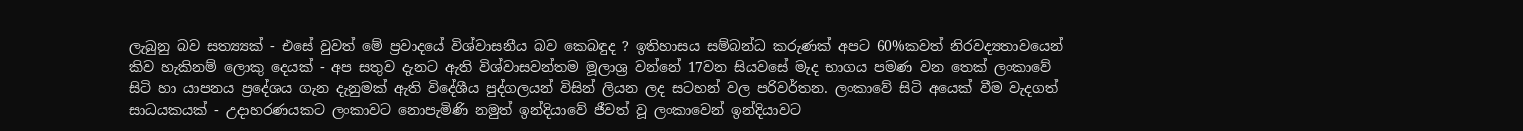ලැබුනු බව සත්‍ය්‍යක් - එසේ වුවත් මේ ප්‍රවාදයේ විශ්වාසනීය බව කෙබඳුද ? ඉතිහාසය සම්බන්ධ කරුණක් අපට 60%කවත් නිරවද්‍යතාවයෙන් කිව හැකිනම් ලොකු දෙයක් - අප සතුව දැනට ඇති විශ්වාසවන්තම මූලාශ්‍ර වන්නේ 17වන සියවසේ මැද භාගය පමණ වන තෙක් ලංකාවේ සිටි හා යාපනය ප්‍රදේශය ගැන දැනුමක් ඇති විදේශීය පුද්ගලයන් විසින් ලියන ලද සටහන් වල පරිවර්තන. ලංකා‍වේ සිටි අයෙක් වීම වැදගත් සාධයකයක් - උදාහරණයකට ලංකාවට නොපැමිණි නමුත් ඉන්දියාවේ ජීවත් වූ ලංකාවෙන් ඉන්දියාවට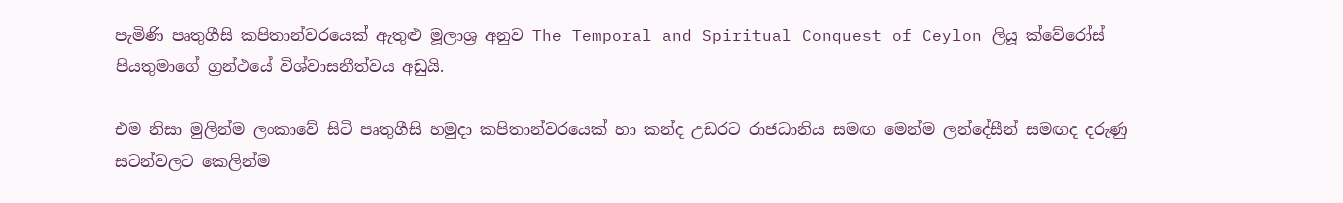පැමිණි පෘතුගීසි කපිතාන්වරයෙක් ඇතුළු මූලාශ්‍ර අනුව The Temporal and Spiritual Conquest of Ceylon ලියූ ක්වේරෝස් පියතුමාගේ ග්‍රන්ථයේ විශ්වාසනීත්වය අඩුයි.

එම නිසා මුලින්ම ලංකාවේ සිටි පෘතුගීසි හමුදා කපිතාන්වරයෙක් හා කන්ද උඩරට රාජධානිය සමඟ මෙන්ම ලන්දේසීන් සමඟද දරුණු සටන්වලට කෙලින්ම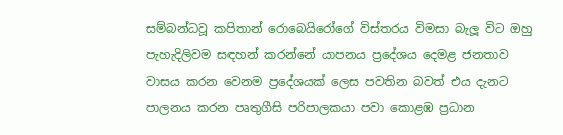සම්බන්ධවූ කපිතාන් රොබෙයිරෝගේ විස්තරය විමසා බැලූ විට ඔහු පැහැදිලිවම සඳහන් කරන්නේ යාපනය ප්‍රදේශය දෙමළ ජනතාව වාසය කරන වෙනම ප්‍රදේශයක් ලෙස පවතින බවත් එය දැනට පාලනය කරන පෘතුගීසි පරිපාලකයා පවා කොළඹ ප්‍රධාන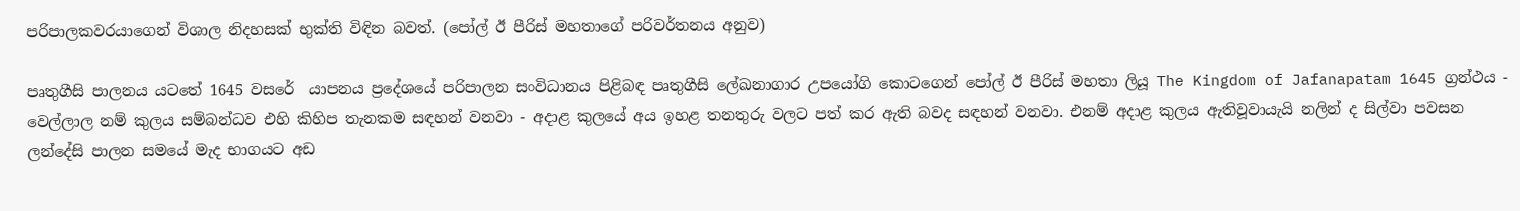පරිපාලකවරයාගෙන් විශාල නිදහසක් භුක්ති විඳින බවත්. (පෝල් ඊ පීරිස් මහතාගේ පරිවර්තනය අනුව)

පෘතුගීසි පාලනය යටතේ 1645 වසරේ  යාපනය ප්‍රදේශයේ පරිපාලන සංවිධානය පිළිබඳ පෘතුගීසි ලේඛනාගාර උප‍යෝගි කොටගෙන් පෝල් ඊ පීරිස් මහතා ලියූ The Kingdom of Jafanapatam 1645 ග්‍රන්ථය - වෙල්ලාල නම් කුලය සම්බන්ධව එහි කිහිප තැනකම සඳහන් වනවා - අදාළ කුලයේ අය ඉහළ තනතුරු වලට පත් කර ඇති බවද සඳහන් වනවා. එනම් අදාළ කුලය ඇතිවූවායැයි නලින් ද සිල්වා පවසන ලන්දේසි පාලන සමයේ මැද භාගයට අඩ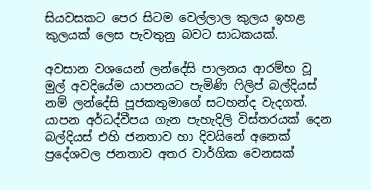සියවසකට පෙර සිටම වෙල්ලාල කුලය ඉහළ කුලයක් ‍ලෙස පැවතුනු බවට සාධකයක්.

අවසාන වශයෙන් ලන්දේසි පාලනය ආරම්භ වූ මුල් අවදියේම යාපනයට පැමිණි ෆිලිප් බල්දියස් නම් ලන්දේසි පූජකතුමාගේ සටහන්ද වැදගත්. යාපන අර්ධද්වීපය ගැන පැහැදිලි විස්තරයක් දෙන බල්දියස් එහි ජනතාව හා දිවයිනේ අනෙක් ප්‍රදේශවල ජනතාව අතර වාර්ගික වෙනසක්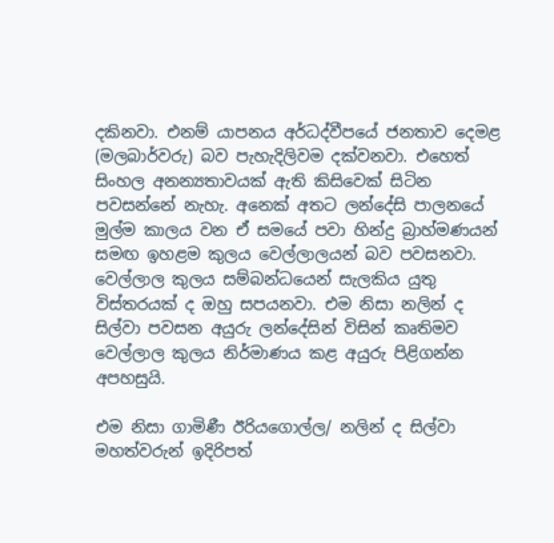දකිනවා. එනම් යාපනය අර්ධද්වීපයේ ජනතාව දෙමළ (මලබාර්වරු) බව පැහැදිලිවම දක්වනවා. එහෙත් සිංහල අනන්‍යතාවයක් ඇති කිසිවෙක් සිටින පවසන්නේ නැහැ. අනෙක් අතට ලන්දේසි පාලනයේ මුල්ම කාලය වන ඒ සමයේ පවා හින්දු බ්‍රාහ්මණයන් සමඟ ඉහළම කුලය වෙල්ලාලයන් බව පවසනවා. වෙල්ලාල කුලය සම්බන්ධයෙන් සැලකිය යුතු විස්තරයක් ද ඔහු සපයනවා. එම නිසා නලින් ද සිල්වා පවසන අයුරු ලන්දේසින් විසින් කෘතිමව වෙල්ලාල කුලය නිර්මාණය කළ අයුරු පිළිගන්න අපහසුයි.

එම නිසා ගාමිණී ඊරියගොල්ල/ නලින් ද සිල්වා මහත්වරුන් ඉදිරිපත්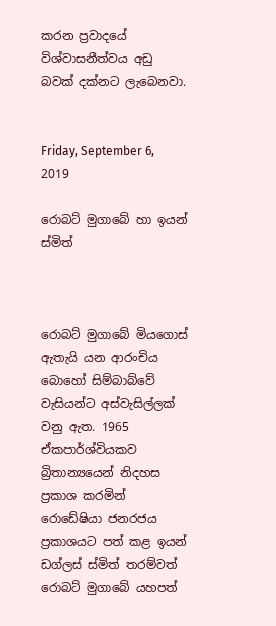කරන ප්‍රවාදයේ විශ්වාසනීත්වය අඩු බවක් දක්නට ලැබෙනවා.


Friday, September 6, 2019

රොබට් මුගා‍බේ හා ඉයන් ස්මිත්



රොබට් මුගාබේ මියගොස් ඇතැයි යන ආරංචිය බොහෝ සිම්බාබ්වේ වැසියන්ට අස්වැසිල්ලක් වනු ඇත. 1965 ඒකපාර්ශ්වියකව බ්‍රිතාන්‍යයෙන් නිදහස ප්‍රකාශ කරමින් රොඩේෂියා ජනරජය ප්‍රකාශයට පත් කළ ඉයන් ඩග්ලස් ස්මිත් තරම්වත් රොබට් මුගාබේ යහපත්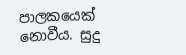පාලකයෙක් නොවීය. සුදු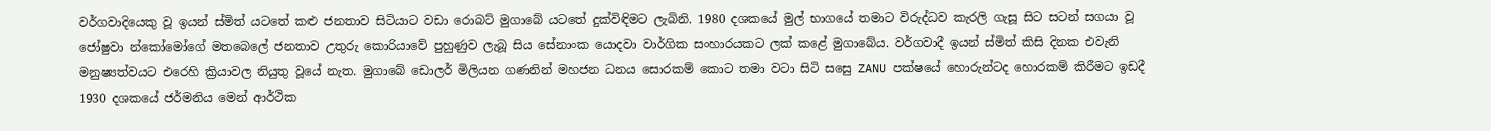වර්ගවාදියෙකු වූ ඉයන් ස්මිත් යට‍තේ කළු ජනතාව සිටියාට වඩා රොබට් මුගාබේ යටතේ දුක්විඳිමට ලැබිනි. 1980 දශකයේ මුල් භාගයේ තමාට විරුද්ධව කැරලි ගැසූ සිට සටන් සගයා වූ  ජෝෂුවා න්කෝමෝගේ මතබෙලේ ජනතාව උතුරු කොරියාවේ පුහුණුව ලැබූ සිය සේනාංක යොදවා වාර්ගික සංහාරයකට ලක් කළේ මුගාබේය. වර්ගවාදී ඉයන් ස්මිත් කිසි දිනක එවැනි මනුෂ්‍යත්වයට එරෙහි ක්‍රියාවල නියුතු වූ‍‍යේ නැත. මුගාබේ ඩොලර් මිලියන ගණනින් මහජන ධනය සොරකම් කොට තමා වටා සිටි ස‍සෙු ZANU පක්ෂයේ හොරුන්ටද හොරකම් කිරීමට ඉඩදී 1930 දශකයේ ජර්මනිය මෙන් ආර්ථික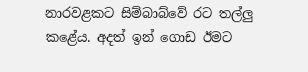නාරවළකට සිම්බාබ්වේ රට තල්ලු කළේය. අදත් ඉන් ගොඩ ඊමට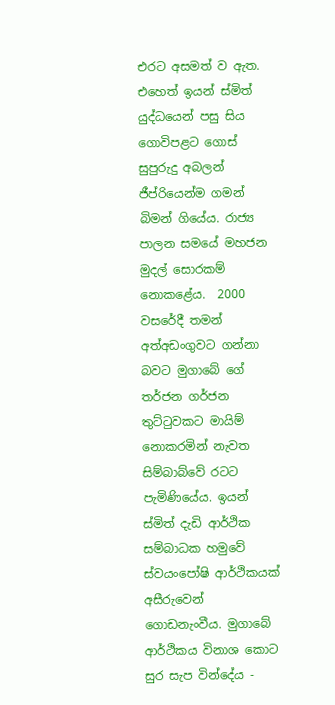එරට අසමත් ව ඇත. එහෙත් ඉයන් ස්මිත් යුද්ධයෙන් පසු සිය ගොවිපළට ගොස් සුපුරුදු අබලන් ජීප්රියෙන්ම ගමන් බිමන් ගියේය. රාජ්‍ය පාලන සමයේ මහජන මුදල් සොරකම් නොකළේය.  2000 වස‍රේදී තමන් අත්අඩංගුවට ගන්නා බවට මුගාබේ ගේ තර්ජන ගර්ජන තුට්ටුවකට මායිම් නොකරමින් නැවත සිම්බාබ්වේ රටට පැමිණියේය. ඉයන් ස්මිත් දැඩි ආර්ථික සම්බාධක හමුවේ ස්වයංපෝෂි ආර්ථිකයක්  අසීරුවෙන් ගොඩනැංවීය. මුගා‍බේ ආර්ථිකය විනාශ කොට සුර සැප වින්දේය -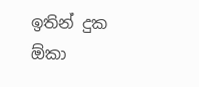ඉතින් දුක ඕකා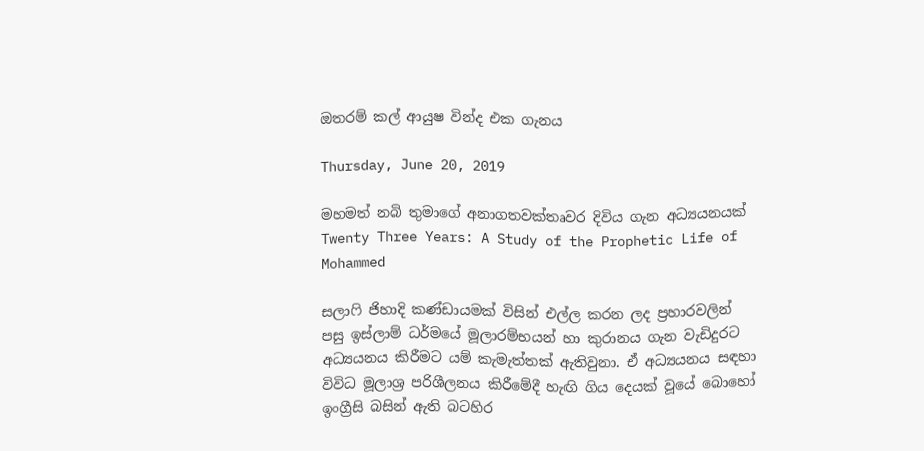ඔතරම් කල් ආයුෂ වින්ද එක ගැනය

Thursday, June 20, 2019

මහමත් නබි තුමාගේ අනාගතවක්තෘවර දිවිය ගැන අධ්‍යයනයක් Twenty Three Years: A Study of the Prophetic Life of Mohammed

සලාෆි ජිහාදි කණ්ඩායමක් විසින් එල්ල කරන ලද ප්‍රහාරවලින් පසු ඉස්ලාම් ධර්මයේ මූලාරම්භයන් හා කුරානය ගැන වැඩිදුරට අධ්‍යයනය කිරීමට යම් කැමැත්තක් ඇතිවුනා. ඒ අධ්‍යයනය සඳහා විවිධ මූලාශ්‍ර පරිශීලනය කිරීමේදී හැඟි ගිය දෙයක් වූයේ බොහෝ ඉංග්‍රීසි බසින් ඇති බටහිර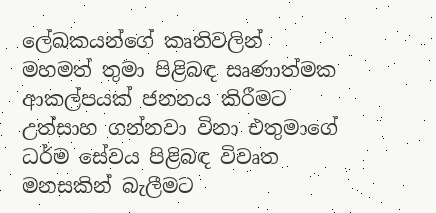ලේඛකයන්ගේ කෘතිවලින් මහමත් තුමා පිළිබඳ සෘණාත්මක ආකල්පයක් ජනනය කිරීමට  උත්සාහ ගන්නවා විනා එතුමාගේ ධර්ම සේවය පිළිබඳ විවෘත මනසකින් බැලීමට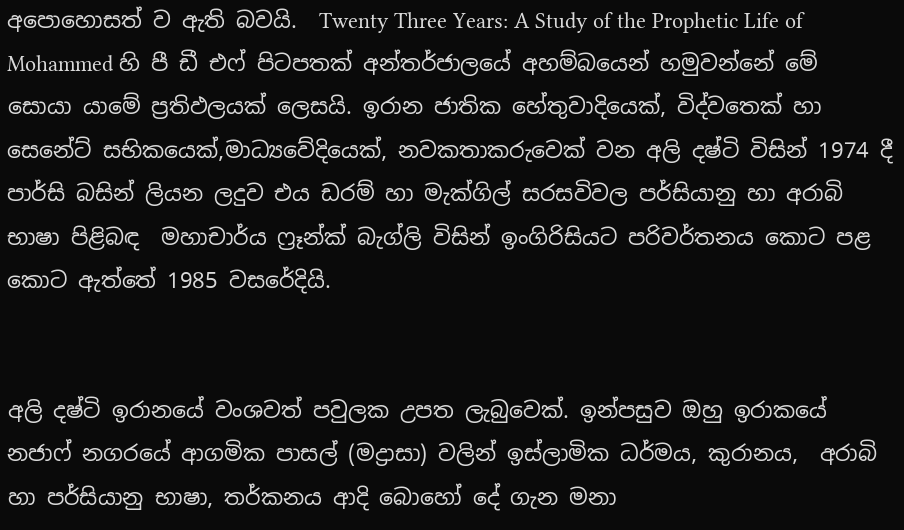අපොහොසත් ව ඇති බවයි.  Twenty Three Years: A Study of the Prophetic Life of Mohammed හි පී ඩී එෆ් පිටපතක් අන්තර්ජාලයේ අහම්බයෙන් හමුවන්නේ මේ සොයා යාමේ ප්‍රතිඵලයක් ලෙසයි. ඉරාන ජාතික හේතුවාදියෙක්, විද්වතෙක් හා සෙනේට් සභිකයෙක්,මාධ්‍යවේදියෙක්, නවකතාකරුවෙක් වන අලි දෂ්ටි විසින් 1974 දී පාර්සි බසින් ලියන ලදුව එය ඩරම් හා මැක්ගිල් සරසවිවල පර්සියානු හා අරාබි භාෂා පිළිබඳ  මහාචාර්ය ෆ්‍රෑන්ක් බැග්ලි විසින් ඉංගිරිසියට පරිවර්තනය කොට පළ කොට ඇත්තේ 1985 වසරේදියි.


අලි දෂ්ටි ඉරානයේ වංශවත් පවුලක උපත ලැබුවෙක්. ඉන්පසුව ඔහු ඉරාකයේ නජාෆ් නගරයේ ආගමික පාසල් (මද්‍රාසා) වලින් ඉස්ලාමික ධර්මය, කුරානය,  අරාබි හා පර්සියානු භාෂා, තර්කනය ආදි බොහෝ දේ ගැන මනා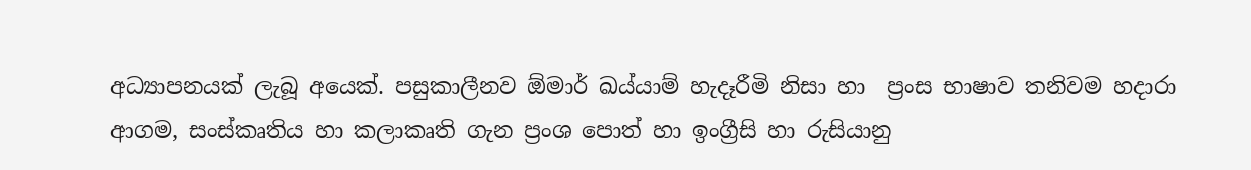අධ්‍යාපනයක් ලැබූ අයෙක්. පසුකාලීනව ඕමාර් ඛය්යාම් හැදෑරීමි නිසා හා  ප්‍රංස භාෂාව තනිවම හදාරා ආගම, සංස්කෘතිය හා කලාකෘති ගැන ප්‍රංශ පොත් හා ඉංග්‍රීසි හා රුසියානු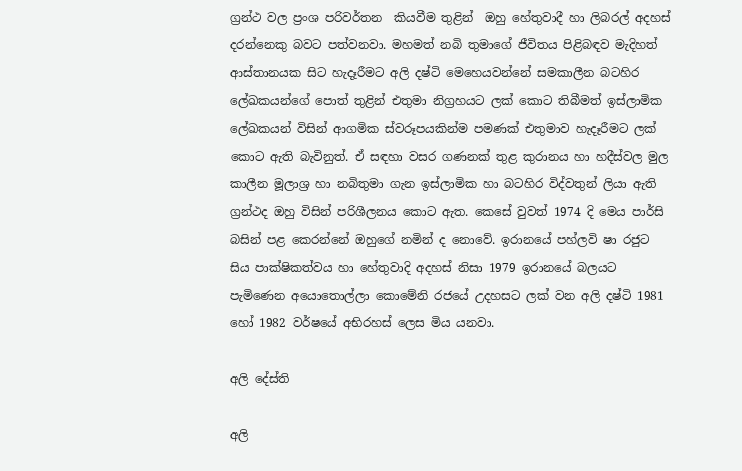ග්‍රන්ථ වල ප්‍රංශ පරිවර්තන  කියවීම තුළින්  ඔහු හේතුවාදී හා ලිබරල් අදහස් දරන්නෙකු බවට පත්වනවා. මහමත් නබි තුමාගේ ජීවිතය පිළිබඳව මැදිහත් ආස්තානයක සිට ‍හැදෑරීමට අලි දෂ්ටි මෙහෙයවන්නේ සමකාලීන බටහිර ලේඛකයන්ගේ පොත් තුළින් එතුමා නිග්‍රහයට ලක් කොට තිබීමත් ඉස්ලාමික ‍ ලේඛකයන් විසින් ආගමික ස්වරූපයකින්ම පමණක් එතුමාව හැදෑරීමට ලක් කොට ඇති බැවිනුත්. ඒ සඳහා වසර ගණනක් තුළ කුරානය හා හදීස්වල මුල කාලීන මූලාශ්‍ර හා නබිතුමා ගැන ඉස්ලාමික හා බටහිර විද්වතුන් ලියා ඇති  ග්‍රන්ථද ඔහු විසින් පරිශීලනය කොට ඇත. කෙසේ වුවත් 1974 දි මෙය පාර්සි බසින් පළ කෙරන්නේ ඔහුගේ නමින් ද නොවේ. ඉරානයේ පහ්ලවි ෂා රජුට සිය පාක්ෂිකත්වය හා හේතුවාදි අදහස් නිසා 1979 ඉරාන‍යේ බලයට පැමිණෙන අයොතොල්ලා කොමේනි රජයේ උදහසට ලක් වන අලි දෂ්ටි 1981 හෝ 1982 වර්ෂයේ අභිරහස් ලෙස මිය යනවා.

අලි දේස්ති

අලි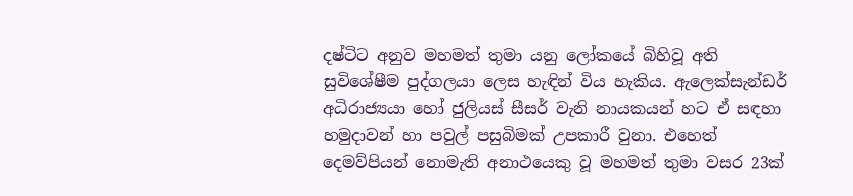දෂ්ටිට අනුව මහමත් තුමා යනු ලෝකයේ බිහිවූ අති සුවිශේෂීම පුද්ගලයා ලෙස හැඳින් විය හැකිය. ඇලෙක්සැන්ඩර් අධිරාජ්‍යයා හෝ ජුලියස් සීසර් වැනි නායකයන් හට ඒ සඳහා හමුදාවන් හා පවුල් පසුබිමක් උපකාරී වුනා. එහෙත් දෙමව්පියන් නොමැති අනාථයෙකු වූ මහමත් තුමා වසර 23ක්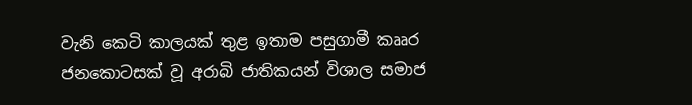වැනි කෙටි කාලයක් තුළ ඉතාම පසුගාමී කෲර ජනකොටසක් වූ අරාබි ජාතිකයන් විශාල සමාජ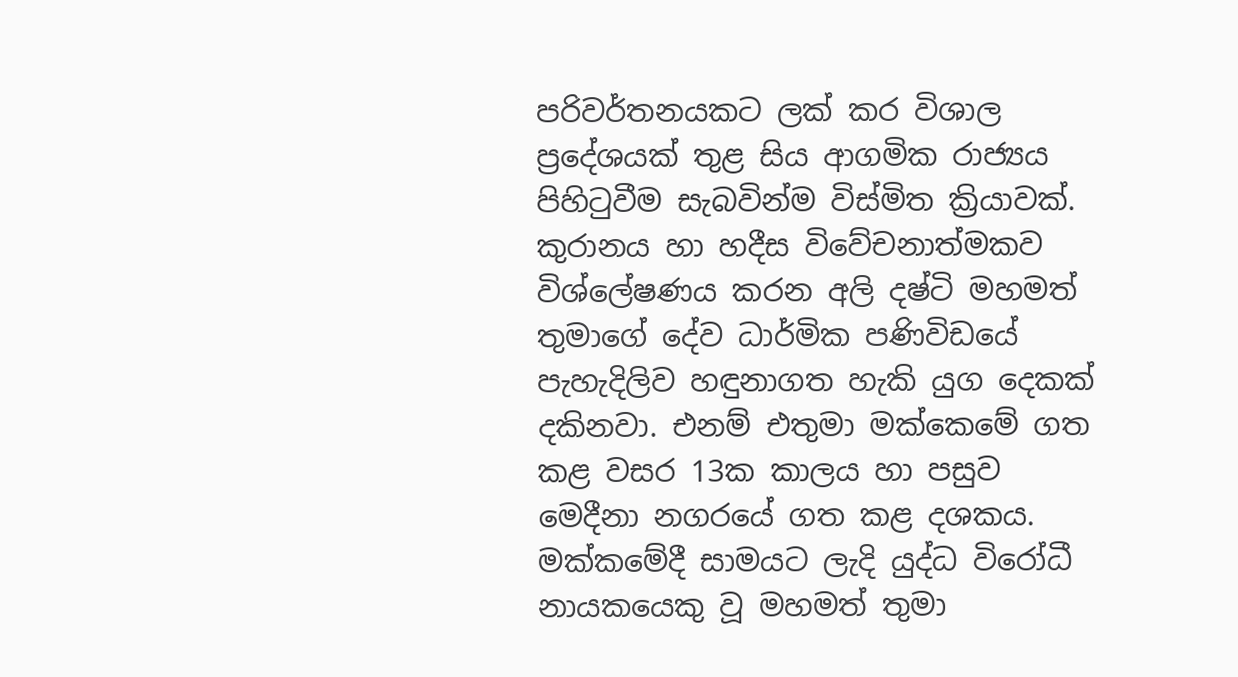පරිවර්තනයකට ලක් කර විශාල ප්‍රදේශයක් තුළ සිය ආගමික රාජ්‍යය පිහිටුවීම සැබවින්ම විස්මිත ක්‍රියාවක්.  කුරානය හා හදීස වි‍වේචනාත්මකව විශ්ලේෂණය කරන අලි දෂ්ටි මහමත් තුමාගේ දේව ධාර්මික පණිවිඩ‍යේ පැහැදිලිව හඳුනාගත හැකි යුග දෙකක් දකිනවා. එනම් එතුමා මක්ක‍ෙමේ ගත කළ වසර 13ක කාලය හා පසුව මෙදීනා නගරයේ ගත කළ දශකය. මක්කමේදී සාමයට ලැදි යුද්ධ විරෝධී නායකයෙකු වූ මහමත් තුමා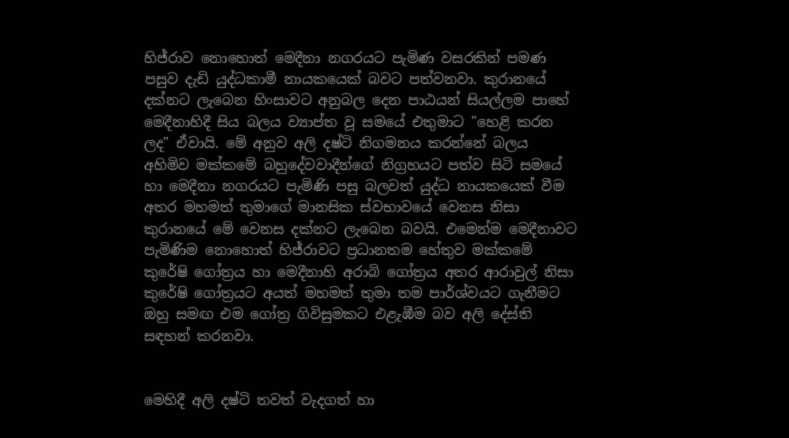හිජ්රාව නොහොත් මෙදීනා නගරයට පැමිණ වසරකින් පමණ පසුව දැඩි යුද්ධකාමී නායකයෙක් බවට පත්වනවා. කුරානයේ දක්නට ලැබෙන හිංසාවට අනුබල දෙන පාඨයන් සියල්ලම පාහේ මෙදීනා‍හිදී සිය බලය ව්‍යාප්ත වූ සමයේ එතුමාට "හෙළි කරන ලද" ඒවායි. මේ අනුව අලි දෂ්ටි නිගමනය කරන්නේ බලය අහිමිව මක්කමේ බහුදේවවාදීන්ගේ නිග්‍රහයට පත්ව සිටි සමයේ හා මෙදීනා නගරයට පැමිණි පසු බලවත් යුද්ධ නායකයෙක් වීම අතර මහමත් තුමාගේ මානසික ස්වභාවයේ වෙනස නිසා කුරානයේ මේ වෙනස දක්නට ලැබෙන බවයි. එමෙන්ම මෙදීනාවට පැමිණිම නොහොත් හිජ්රාවට ප්‍රධානතම හේතුව මක්ක‍මේ කුරේෂි ගෝත්‍රය හා මෙදීනාහි අරාබි ගෝත්‍රය අතර ආරාවුල් නිසා කුරේෂි ගෝත්‍රයට අයත් මහමත් තුමා තම පාර්ශ්වයට ගැනීමට ඔහු සමඟ එම ගෝත්‍ර ගිවිසුමකට එළැඹීම බව අලි දේස්ති සඳහන් කරනවා.


මෙහිදී අලි දෂ්ටි තවත් වැදගත් හා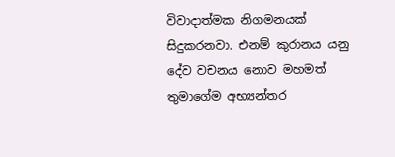විවාදාත්මක නිගමනයක් සිදුකරනවා. එනම් කුරානය යනු දේව වචනය නොව මහමත් තුමාගේම අභ්‍යන්තර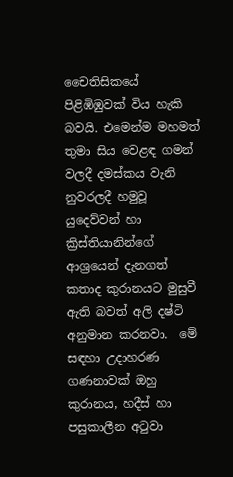චෛතිසිකයේ පිළිඹිඹුවක් විය හැකි බවයි. එමෙන්ම මහමත් තුමා සිය වෙළඳ ගමන් වලදී දමස්කය වැනි නුවරලදී හමුවූ යුදෙව්වන් හා ක්‍රිස්තියානින්ගේ ආශ්‍රයෙන් දැනගත් කතාද කුරානයට මුසුවී ඇති බවත් අලි දෂ්ටි අනුමාන කරනවා.  මේ සඳහා උදාහරණ ගණනාවක් ඔහු කුරානය, හදීස් හා පසුකාලීන අටුවා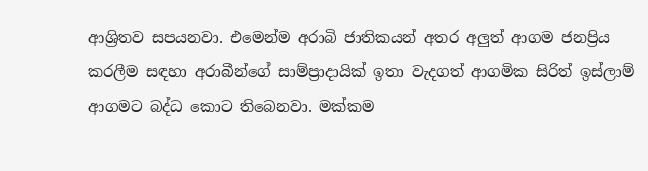ආශ්‍රිතව සපයනවා. එමෙන්ම අරාබි ජාතිකයන් අතර අලුත් ආගම ජනප්‍රිය කරලීම සඳහා අරාබීන්ගේ සාම්ප්‍රාදායික් ඉතා වැදගත් ආගමික සිරිත් ඉස්ලාම් ආගමට බද්ධ කොට තිබෙනවා. මක්කම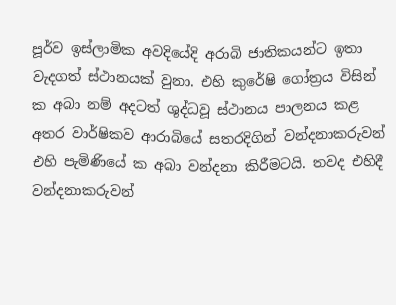පූර්ව ඉස්ලාමික අවදියේදි අරාබි ජාතිකයන්ට ඉතා වැදගත් ස්ථානයක් වුනා. එහි කුරේෂි ගෝත්‍රය විසින් ක අබා නම් අදටත් ශුද්ධවූ ස්ථානය පාලනය කළ අතර වාර්ෂිකව ආරාබියේ සතරදිගින් වන්දනාකරුවන් එහි පැමිණියේ ක අබා වන්දනා කිරීමටයි. තවද එහිදී වන්දනාකරුවන්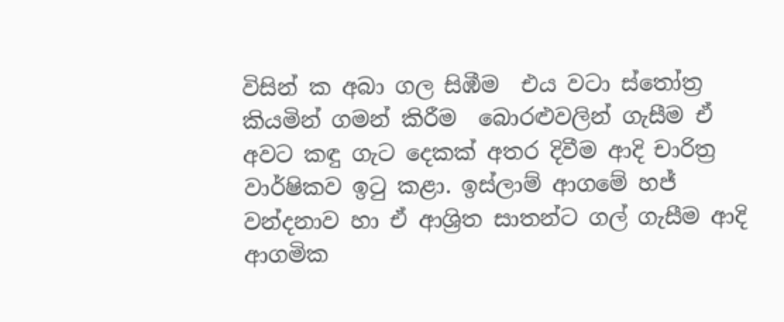විසින් ක අබා ගල සිඹීම  එය වටා ස්තෝත්‍ර කියමින් ගමන් කිරීම  බොරළුවලින් ගැසීම ඒ අවට කඳු ගැට දෙකක් අතර දිවීම ආදි චාරිත්‍ර වාර්ෂිකව ඉටු කළා. ඉස්ලාම් ආගමේ හජ් වන්දනාව හා ඒ ආශ්‍රිත සාතන්ට ගල් ගැසීම ආදි ආගමික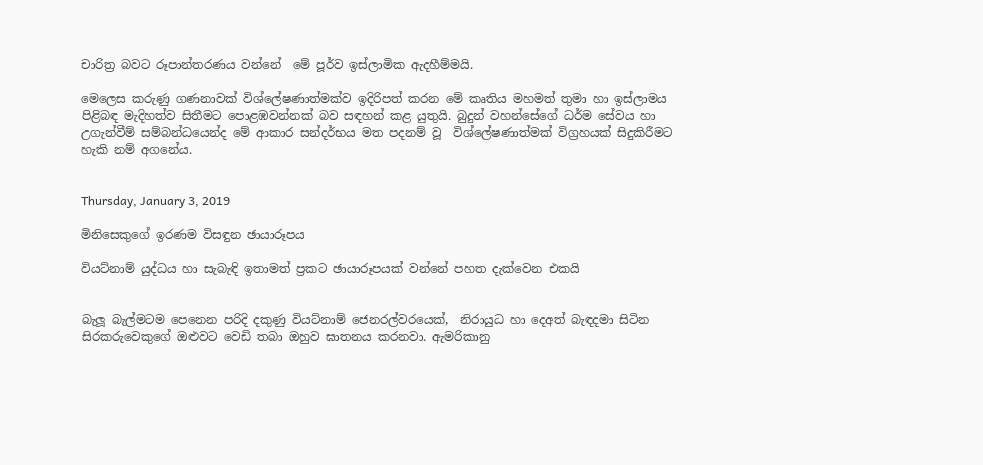චාරිත්‍ර බවට රූපාන්තරණය වන්නේ ‍ මේ පූර්ව ඉස්ලාමික ඇදහීම්මයි.

මෙලෙස කරුණු ගණනාවක් විශ්ල‍ේෂණාත්මක්ව ඉදිරිපත් කරන මේ කෘතිය මහමත් තුමා හා ඉස්ලාමය පිළිබඳ මැදිහත්ව සිතීමට පොළඹවන්නක් බව සඳහන් කළ යුතුයි. බුදුන් වහන්සේගේ ධර්ම සේවය හා උගැන්වීම් සම්බන්ධයෙන්ද මේ ආකාර සන්දර්භය මත පදනම් වූ  විශ්ලේෂණාත්මක් විග්‍රහයක් සිදුකිරීමට හැකි නම් අගනේය.


Thursday, January 3, 2019

මිනිසෙකුගේ ඉරණම විසඳුන ඡායාරූපය

වියට්නාම් යුද්ධය හා සැබැඳි ඉතාමත් ප්‍රකට ඡායාරූපයක් වන්නේ පහත දැක්වෙන එකයි


බැලූ බැල්මටම පෙනෙන පරිදි දකුණු වියට්නාම් ජෙනරල්වරයෙක්,  නිරායුධ හා දෙඅත් බැඳදමා සිටින සිරකරුවෙකුගේ ඔළුවට වෙඩි තබා ඔහුව ඝාතනය කරනවා. ඇමරිකානු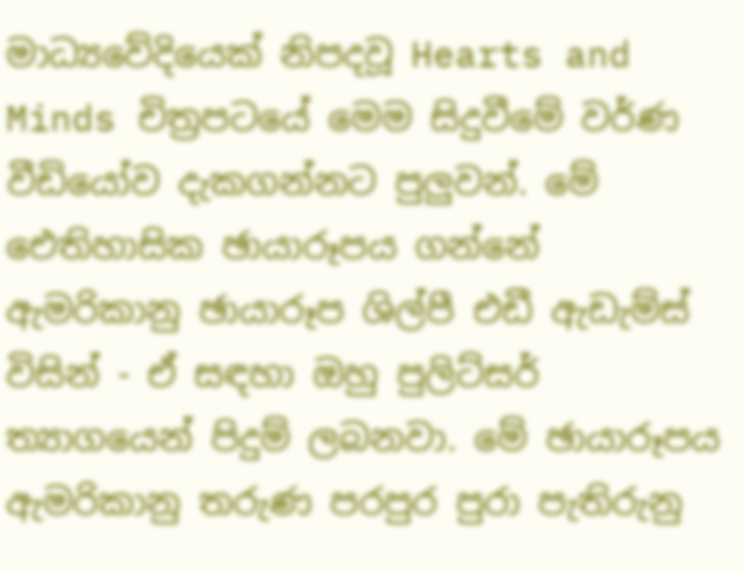මාධ්‍යවේදියෙක් නිපදවූ Hearts and Minds චිත්‍රපටයේ මෙම සිදුවීමේ වර්ණ වීඩියෝව දැකගන්නට පුලුවන්. මේ ඓතිහාසික ඡායාරූපය ගන්නේ ඇමරිකානු ඡායාරූප ශිල්පී එඩී ඇඩැම්ස් විසින් - ඒ සඳහා ඔහු පුලිට්සර් ත්‍යාගයෙන් පිදුම් ලබනවා. මේ ඡායාරූපය ඇමරිකානු තරුණ පරපුර පුරා පැතිරුනු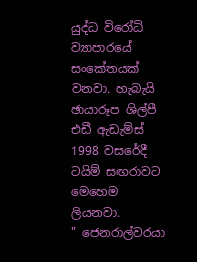යුද්ධ විරෝධි ව්‍යාපාරයේ සංකේතයක් වනවා. හැබැයි ඡායාරූප ශිල්පී එඩී ඇඩැම්ස් 1998 වසරේදී ටයිම් සඟරාවට මෙහෙම ලියනවා.
" ජෙනරාල්වරයා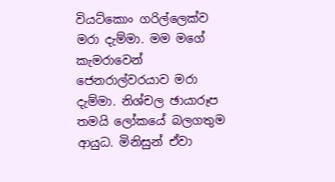වියට්කොං ගරිල්ලෙක්ව මරා දැම්මා. මම මගේ කැමරාවෙන් ජෙනරාල්වරයාව මරා දැම්මා. නිශ්චල ඡායාරූප තමයි ලෝකයේ බලගතුම ආයුධ. මිනිසුන් ඒවා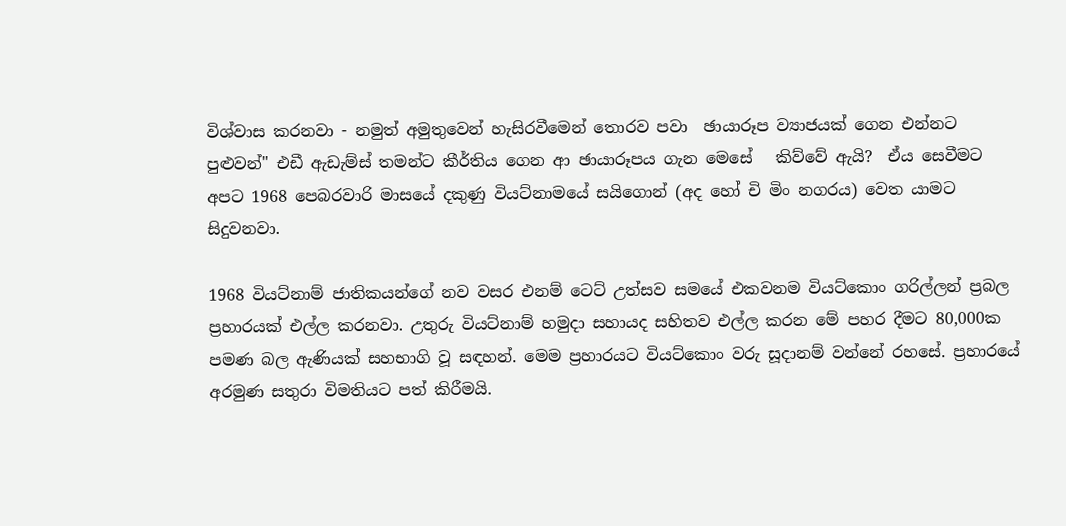විශ්වාස කරනවා - නමුත් අමුතුවෙන් හැසිරවීමෙන් තොරව පවා  ඡායාරූප ව්‍යාජයක් ගෙන එන්නට පුළුවන්" එඩී ඇඩැම්ස් තමන්ට කීර්තිය ගෙන ආ ඡායාරූපය ගැන මෙසේ   කිව්වේ ඇයි?  ඒය සෙවීමට අපට 1968 පෙබරවාරි මාසයේ දකුණු වියට්නාමයේ සයිගොන් (අද හෝ චි මිං නගරය) වෙත යාමට සිදුවනවා.

1968 වියට්නාම් ජාතිකයන්ගේ නව වසර එනම් ටෙට් උත්සව සමයේ එකවනම වියට්කොං ගරිල්ලන් ප්‍රබල ප්‍රහාරයක් එල්ල කරනවා. උතුරු වියට්නාම් හමුදා සහායද සහිතව එල්ල කරන මේ පහර දීමට 80,000ක පමණ බල ඇණියක් සහභාගි වූ සඳහන්. මෙම ප්‍රහාරයට වියට්කොං වරු සූදානම් වන්නේ රහසේ. ප්‍රහාරයේ අරමුණ සතුරා විමතියට පත් කිරීමයි.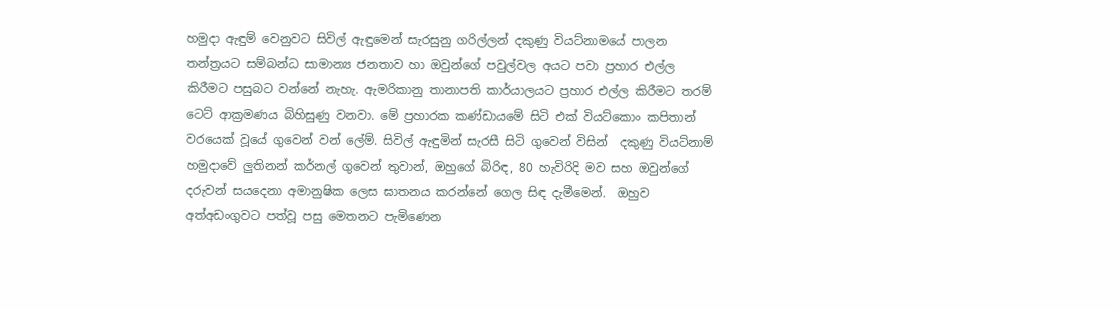හමුදා ඇඳුම් වෙනුවට සිවිල් ඇඳුමෙන් සැරසුනු ගරිල්ලන් දකුණු වියට්නාමයේ පාලන තන්ත්‍රයට සම්බන්ධ සාමාන්‍ය ජනතාව හා ඔවුන්ගේ පවුල්වල අයට පවා ප්‍රහාර එල්ල කිරීමට පසුබට වන්නේ නැහැ. ඇමරිකානු තානාපති කාර්යාලයට ප්‍රහාර එල්ල කිරීමට තරම් ටෙට් ආක්‍රමණය බිහිසුණු වනවා. මේ ප්‍රහාරක කණ්ඩායමේ සිටි එක් වියට්කොං කපිතාන් වරයෙක් වූයේ ගුවෙන් වන් ලේම්. සිවිල් ඇඳුමින් සැරසී සිටි ගුවෙන් විසින්  දකුණු වියට්නාම් හමුදාවේ ලුතිනන් කර්නල් ගුවෙන් තුවාන්, ඔහුගේ බිරිඳ, 80 හැවිරිදි මව සහ ඔවුන්ගේ දරුවන් සයදෙනා අමානුෂික ලෙස ඝාතනය කරන්නේ ගෙල සිඳ දැමීමෙන්.  ඔහුව අත්අඩංගුවට පත්වූ පසු මෙතනට පැමිණෙන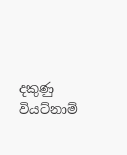දකුණු වියට්නාම්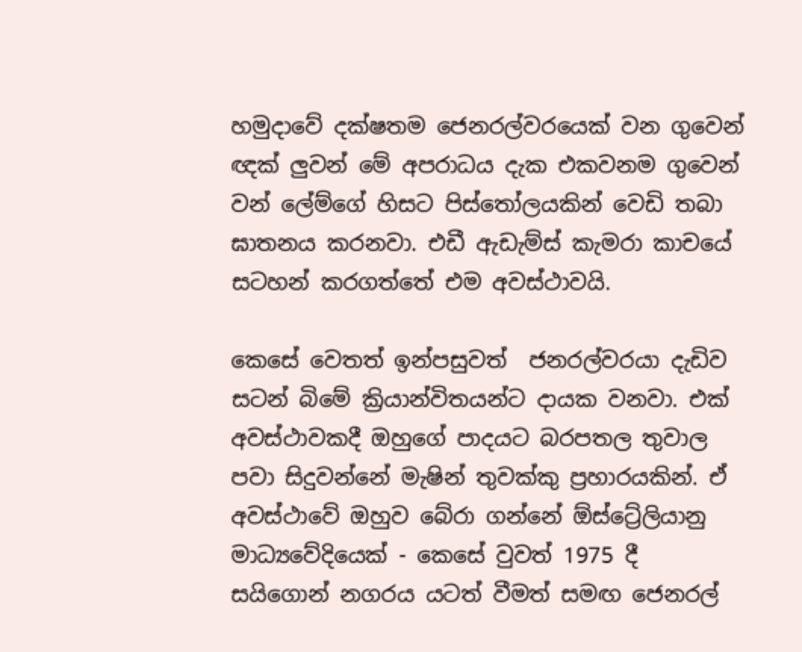හමුදාවේ දක්ෂතම ජෙනරල්වරයෙක් වන ගුවෙන්  ඥක් ලුවන් මේ අපරාධය දැක එකවනම ගුවෙන් වන් ලේම්ගේ හිසට පිස්තෝලයකින් වෙඩි තබා ඝාතනය කරනවා. එඩී ඇඩැම්ස් කැමරා කාචයේ සටහන් කරගත්තේ එම අවස්ථාවයි.

කෙසේ වෙතත් ඉන්පසුවත්  ජනරල්වරයා දැඩිව සටන් බිමේ ක්‍රියාන්විතයන්ට දායක වනවා. එක් අවස්ථාවකදී ඔහුගේ පාදයට බරපතල තුවාල පවා සිදුවන්නේ මැෂින් තුවක්කු ප්‍රහාරයකින්. ඒ අවස්ථාවේ ඔහුව බේරා ගන්නේ ඕස්ට්‍රේලියානු මාධ්‍යවේදියෙක් - කෙසේ වුවත් 1975 දී සයිගොන් නගරය යටත් වීමත් සමඟ ජෙනරල්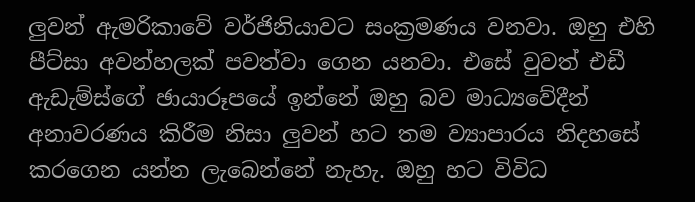ලුවන් ඇමරිකාවේ වර්ජිනියාවට සංක්‍රමණය වනවා. ඔහු එහි පීට්සා අවන්හලක් පවත්වා ගෙන යනවා. එසේ වුවත් එඩී ඇඩැම්ස්ගේ ඡායාරූපයේ ඉන්නේ ඔහු බව මාධ්‍යවේදීන් අනාවරණය කිරීම නිසා ලුවන් හට තම ව්‍යාපාරය නිදහසේ කරගෙන යන්න ලැබෙන්නේ නැහැ. ඔහු හට විවිධ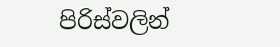පිරිස්වලින්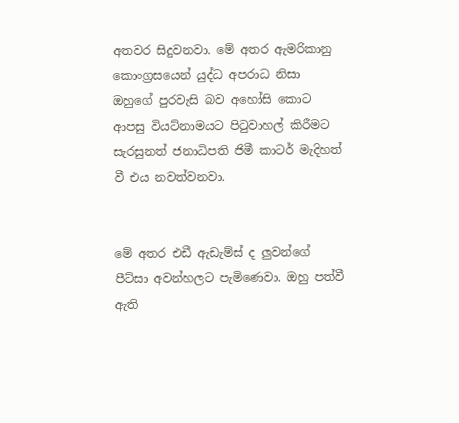අතවර සිදුවනවා. මේ අතර ඇමරිකානු කොංග්‍රසයෙන් යුද්ධ අපරාධ නිසා ඔහුගේ පුරවැසි බව අහෝසි කොට ආපසු වියට්නාමයට පිටුවාහල් කිරීමට සැරසුනත් ජනාධිපති ජිමී කාටර් මැදිහත්  වී එය නවත්වනවා.


මේ අතර එඩී ඇඩැම්ස් ද ලුවන්ගේ පීට්සා අවන්හලට පැමිණෙවා. ඔහු පත්වී ඇති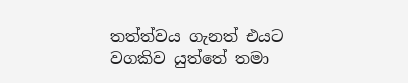තත්ත්වය ගැනත් එයට වගකිව යුත්තේ තමා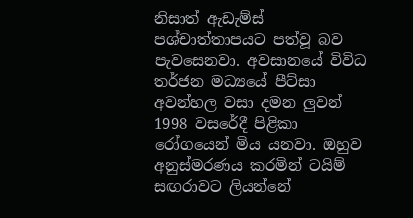නිසාත් ඇඩැම්ස් පශ්චාත්තාපයට පත්වූ බව පැවසෙනවා. අවසානයේ විවිධ තර්ජන මධ්‍යයේ පීට්සා අවන්හල වසා දමන ලුවන් 1998 වසරේදී පිළිකා රෝගයෙන් මිය යනවා. ඔහුව අනුස්මරණය කරමින් ටයිම් සඟරාවට ලියන්නේ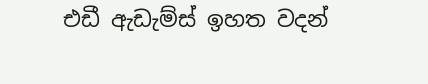එඩී ඇඩැම්ස් ඉහත වදන්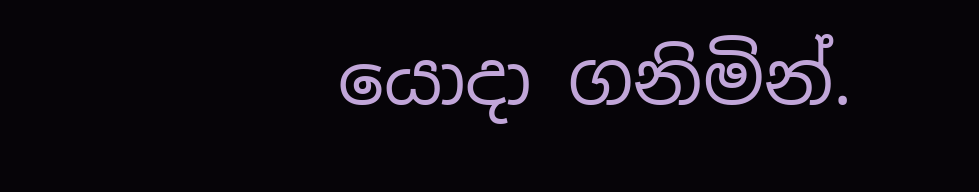යොදා ගනිමින්.